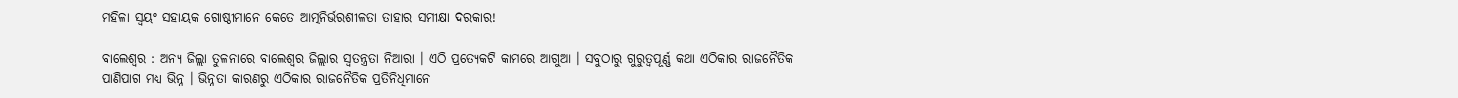ମହିଳା ସ୍ୱୟଂ ସହାୟକ ଗୋଷ୍ଠୀମାନେ କେତେ ଆତ୍ମନିର୍ଭରଶୀଳତା ତାହାର ସମୀକ୍ଷା ଦରକାର!

ବାଲେଶ୍ୱର : ଅନ୍ୟ ଜିଲ୍ଲା ତୁଳନାରେ ବାଲେଶ୍ୱର ଜିଲ୍ଲାର ସ୍ୱତନ୍ତ୍ରତା ନିଆରା । ଏଠି ପ୍ରତ୍ୟେକଟି କାମରେ ଆଗୁଆ । ସବୁଠାରୁ ଗୁରୁତ୍ୱପୂର୍ଣ୍ଣ କଥା ଏଠିକାର ରାଜନୈତିକ ପାଣିପାଗ ମଧ୍ୟ ଭିନ୍ନ । ଭିନ୍ନତା କାରଣରୁ ଏଠିକାର ରାଜନୈତିକ ପ୍ରତିନିଧିମାନେ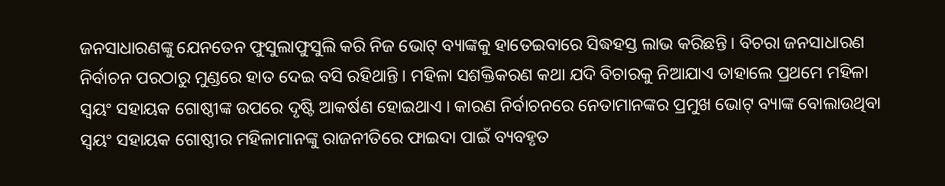ଜନସାଧାରଣଙ୍କୁ ଯେନତେନ ଫୁସୁଲାଫୁସୁଲି କରି ନିଜ ଭୋଟ୍ ବ୍ୟାଙ୍କକୁ ହାତେଇବାରେ ସିଦ୍ଧହସ୍ତ ଲାଭ କରିଛନ୍ତି । ବିଚରା ଜନସାଧାରଣ ନିର୍ବାଚନ ପରଠାରୁ ମୁଣ୍ଡରେ ହାତ ଦେଇ ବସି ରହିଥାନ୍ତି । ମହିଳା ସଶକ୍ତିକରଣ କଥା ଯଦି ବିଚାରକୁ ନିଆଯାଏ ତାହାଲେ ପ୍ରଥମେ ମହିଳା ସ୍ୱୟଂ ସହାୟକ ଗୋଷ୍ଠୀଙ୍କ ଉପରେ ଦୃଷ୍ଟି ଆକର୍ଷଣ ହୋଇଥାଏ । କାରଣ ନିର୍ବାଚନରେ ନେତାମାନଙ୍କର ପ୍ରମୁଖ ଭୋଟ୍ ବ୍ୟାଙ୍କ ବୋଲାଉଥିବା ସ୍ୱୟଂ ସହାୟକ ଗୋଷ୍ଠୀର ମହିଳାମାନଙ୍କୁ ରାଜନୀତିରେ ଫାଇଦା ପାଇଁ ବ୍ୟବହୃତ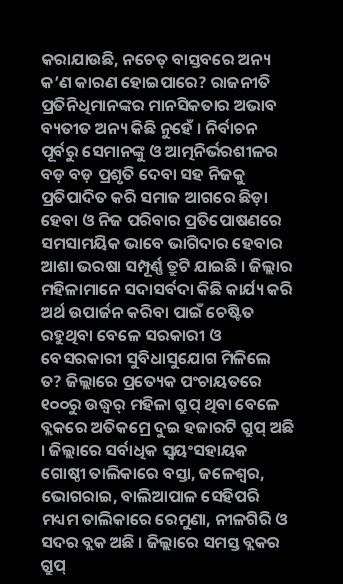କରାଯାଉଛି, ନଚେତ୍ ବାସ୍ତବରେ ଅନ୍ୟ କ’ଣ କାରଣ ହୋଇପାରେ? ରାଜନୀତି ପ୍ରତିନିଧିମାନଙ୍କର ମାନସିକତାର ଅଭାବ ବ୍ୟତୀତ ଅନ୍ୟ କିଛି ନୁହେଁ । ନିର୍ବାଚନ ପୂର୍ବରୁ ସେମାନଙ୍କୁ ଓ ଆତ୍ମନିର୍ଭରଶୀଳର ବଡ଼ ବଡ଼ ପ୍ରଶୃତି ଦେବା ସହ ନିଜକୁ ପ୍ରତିପାଦିତ କରି ସମାଜ ଆଗରେ ଛିଡ଼ା ହେବା ଓ ନିଜ ପରିବାର ପ୍ରତିପୋଷଣରେ ସମସାମୟିକ ଭାବେ ଭାଗିଦାର ହେବାର ଆଶା ଭରଷା ସମ୍ପୂର୍ଣ୍ଣ ତ୍ରୁଟି ଯାଇଛି । ଜିଲ୍ଲାର ମହିଳାମାନେ ସଦାସର୍ବଦା କିଛି କାର୍ଯ୍ୟ କରି ଅର୍ଥ ଉପାର୍ଜନ କରିବା ପାଇଁ ଚେଷ୍ଟିତ ରହୁଥିବା ବେଳେ ସରକାରୀ ଓ ବେସରକାରୀ ସୁବିଧାସୁଯୋଗ ମିଳିଲେ ତ? ଜିଲ୍ଲାରେ ପ୍ରତ୍ୟେକ ପଂଚାୟତରେ ୧୦୦ରୁ ଉଦ୍ଧ୍ୱର୍ ମହିଳା ଗ୍ରୁପ୍ ଥିବା ବେଳେ ବ୍ଲକରେ ଅତିକମ୍ରେ ଦୁଇ ହଜାରଟି ଗ୍ରୁପ୍ ଅଛି । ଜିଲ୍ଲାରେ ସର୍ବାଧିକ ସ୍ୱୟଂସହାୟକ ଗୋଷ୍ଠୀ ତାଲିକାରେ ବସ୍ତା, ଜଳେଶ୍ୱର, ଭୋଗରାଇ, ବାଲିଆପାଳ ସେହିପରି ମଧ୍ୟମ ତାଲିକାରେ ରେମୁଣା, ନୀଳଗିରି ଓ ସଦର ବ୍ଲକ ଅଛି । ଜିଲ୍ଲାରେ ସମସ୍ତ ବ୍ଲକର ଗ୍ରୁପ୍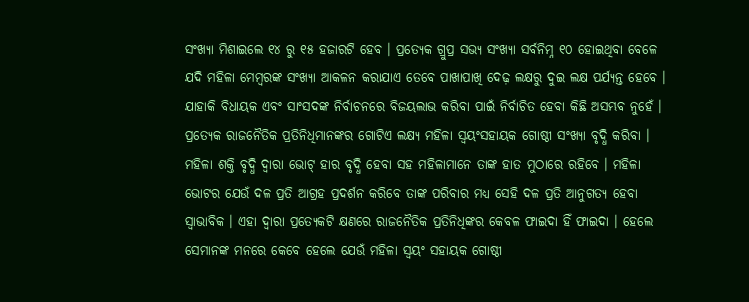ସଂଖ୍ୟା ମିଶାଇଲେ ୧୪ ରୁ ୧୫ ହଜାରଟି ହେବ । ପ୍ରତ୍ୟେକ ଗ୍ରୁପ୍ର ସଭ୍ୟ ସଂଖ୍ୟା ସର୍ବନିମ୍ନ ୧୦ ହୋଇଥିବା ବେଳେ ଯଦି ମହିଳା ମେମ୍ବରଙ୍କ ସଂଖ୍ୟା ଆକଳନ କରାଯାଏ ତେବେ ପାଖାପାଖି ଦେଢ଼ ଲକ୍ଷରୁ ଦୁଇ ଲକ୍ଷ ପର୍ଯ୍ୟନ୍ତ ହେବେ । ଯାହାକି ବିଧାୟକ ଏବଂ ସାଂସଦଙ୍କ ନିର୍ବାଚନରେ ବିଜୟଲାଭ କରିବା ପାଇଁ ନିର୍ବାଚିତ ହେବା କିଛି ଅସମ୍ଭବ ନୁହେଁ । ପ୍ରତ୍ୟେକ ରାଜନୈତିକ ପ୍ରତିନିଧିମାନଙ୍କର ଗୋଟିଏ ଲକ୍ଷ୍ୟ ମହିଳା ସ୍ୱୟଂସହାୟକ ଗୋଷ୍ଠୀ ସଂଖ୍ୟା ବୃଦ୍ଧି କରିବା । ମହିଳା ଶକ୍ତି ବୃଦ୍ଧି ଦ୍ୱାରା ଭୋଟ୍ ହାର ବୃଦ୍ଧି ହେବା ସହ ମହିଳାମାନେ ତାଙ୍କ ହାତ ମୁଠାରେ ରହିବେ । ମହିଳା ଭୋଟର ଯେଉଁ ଦଳ ପ୍ରତି ଆଗ୍ରହ ପ୍ରଦର୍ଶନ କରିବେ ତାଙ୍କ ପରିବାର ମଧ୍ୟ ସେହି ଦଳ ପ୍ରତି ଆନୁଗତ୍ୟ ହେବା ସ୍ୱାଭାବିକ । ଏହା ଦ୍ୱାରା ପ୍ରତ୍ୟେକଟି କ୍ଷଣରେ ରାଜନୈତିକ ପ୍ରତିନିଧିଙ୍କର କେବଳ ଫାଇଦା ହିଁ ଫାଇଦା । ହେଲେ ସେମାନଙ୍କ ମନରେ କେବେ ହେଲେ ଯେଉଁ ମହିଳା ସ୍ୱୟଂ ସହାୟକ ଗୋଷ୍ଠୀ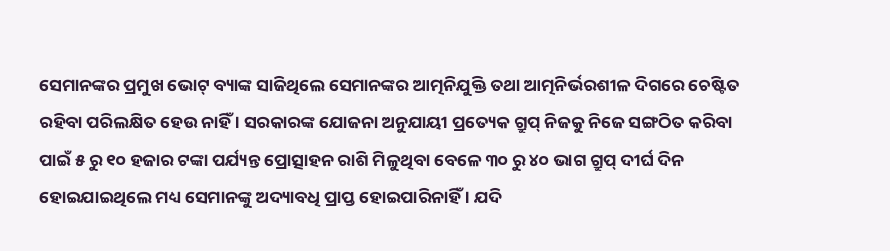ସେମାନଙ୍କର ପ୍ରମୁଖ ଭୋଟ୍ ବ୍ୟାଙ୍କ ସାଜିଥିଲେ ସେମାନଙ୍କର ଆତ୍ମନିଯୁକ୍ତି ତଥା ଆତ୍ମନିର୍ଭରଶୀଳ ଦିଗରେ ଚେଷ୍ଟିତ ରହିବା ପରିଲକ୍ଷିତ ହେଉ ନାହିଁ । ସରକାରଙ୍କ ଯୋଜନା ଅନୁଯାୟୀ ପ୍ରତ୍ୟେକ ଗ୍ରୁପ୍ ନିଜକୁ ନିଜେ ସଙ୍ଗଠିତ କରିବା ପାଇଁ ୫ ରୁ ୧୦ ହଜାର ଟଙ୍କା ପର୍ଯ୍ୟନ୍ତ ପ୍ରୋତ୍ସାହନ ରାଶି ମିଳୁଥିବା ବେଳେ ୩୦ ରୁ ୪୦ ଭାଗ ଗ୍ରୁପ୍ ଦୀର୍ଘ ଦିନ ହୋଇଯାଇଥିଲେ ମଧ୍ୟ ସେମାନଙ୍କୁ ଅଦ୍ୟାବଧି ପ୍ରାପ୍ତ ହୋଇପାରିନାହିଁ । ଯଦି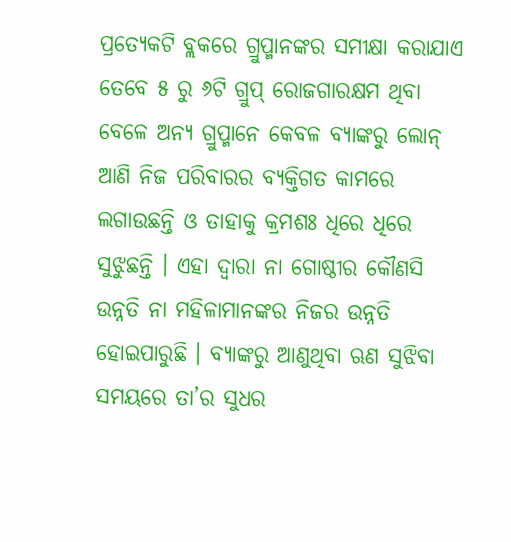ପ୍ରତ୍ୟେକଟି ବ୍ଲକରେ ଗ୍ରୁପ୍ମାନଙ୍କର ସମୀକ୍ଷା କରାଯାଏ ତେବେ ୫ ରୁ ୬ଟି ଗ୍ରୁପ୍ ରୋଜଗାରକ୍ଷମ ଥିବା ବେଳେ ଅନ୍ୟ ଗ୍ରୁପ୍ମାନେ କେବଳ ବ୍ୟାଙ୍କରୁ ଲୋନ୍ ଆଣି ନିଜ ପରିବାରର ବ୍ୟକ୍ତିଗତ କାମରେ ଲଗାଉଛନ୍ତି ଓ ତାହାକୁ କ୍ରମଶଃ ଧିରେ ଧିରେ ସୁଝୁଛନ୍ତି । ଏହା ଦ୍ୱାରା ନା ଗୋଷ୍ଠୀର କୌଣସି ଉନ୍ନତି ନା ମହିଳାମାନଙ୍କର ନିଜର ଉନ୍ନତି ହୋଇପାରୁଛି । ବ୍ୟାଙ୍କରୁ ଆଣୁଥିବା ଋଣ ସୁଝିବା ସମୟରେ ତା’ର ସୁଧର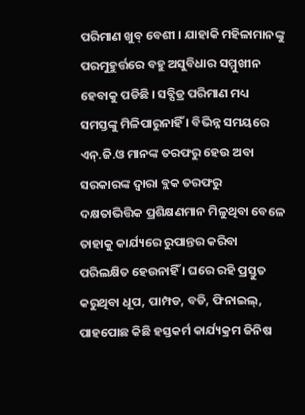ପରିମାଣ ଖୁବ୍ ବେଶୀ । ଯାହାକି ମହିଳାମାନଙ୍କୁ ପରମୁହୁର୍ତ୍ତରେ ବହୁ ଅସୁବିଧାର ସମ୍ମୁଖୀନ ହେବାକୁ ପଡିଛି । ସବ୍ସିଡ୍ର ପରିମାଣ ମଧ୍ୟ ସମସ୍ତଙ୍କୁ ମିଳିପାରୁନାହିଁ । ବିଭିନ୍ନ ସମୟରେ ଏନ୍.ଜି.ଓ ମାନଙ୍କ ତରଫରୁ ହେଉ ଅବା ସରକାରଙ୍କ ଦ୍ୱାରା ବ୍ଲକ ତରଫରୁ ଦକ୍ଷତାଭିତ୍ତିକ ପ୍ରଶିକ୍ଷଣମାନ ମିଳୁଥିବା ବେଳେ ତାହାକୁ କାର୍ଯ୍ୟରେ ରୁପାନ୍ତର କରିବା ପରିଲକ୍ଷିତ ହେଉନାହିଁ । ଘରେ ରହି ପ୍ରସ୍ତୁତ କରୁଥିବା ଧୂପ, ପାମ୍ପଡ, ବଡି, ଫିନାଇଲ୍, ପାହପୋଛ କିଛି ହସ୍ତକର୍ମ କାର୍ଯ୍ୟକ୍ରମ ଜିନିଷ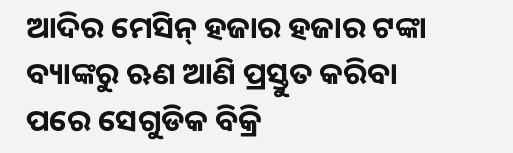ଆଦିର ମେସିନ୍ ହଜାର ହଜାର ଟଙ୍କା ବ୍ୟାଙ୍କରୁ ଋଣ ଆଣି ପ୍ରସ୍ତୁତ କରିବା ପରେ ସେଗୁଡିକ ବିକ୍ରି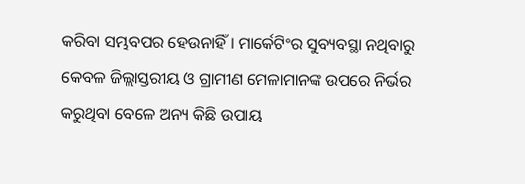କରିବା ସମ୍ଭବପର ହେଉନାହିଁ । ମାର୍କେଟିଂର ସୁବ୍ୟବସ୍ଥା ନଥିବାରୁ କେବଳ ଜିଲ୍ଲାସ୍ତରୀୟ ଓ ଗ୍ରାମୀଣ ମେଳାମାନଙ୍କ ଉପରେ ନିର୍ଭର କରୁଥିବା ବେଳେ ଅନ୍ୟ କିଛି ଉପାୟ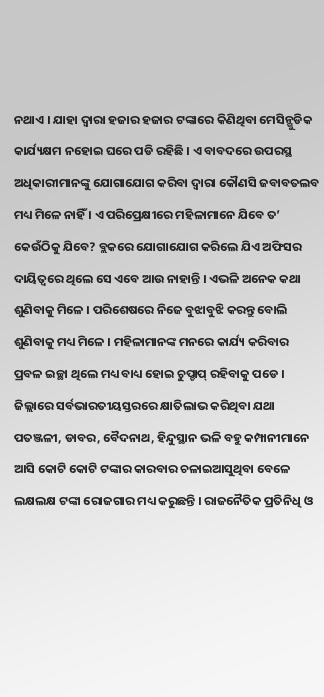ନଥାଏ । ଯାହା ଦ୍ୱାରା ହଜାର ହଜାର ଟଙ୍କାରେ କିଣିଥିବା ମେସିନ୍ଗୁଡିକ କାର୍ଯ୍ୟକ୍ଷମ ନହୋଇ ଘରେ ପଡି ରହିଛି । ଏ ବାବଦରେ ଉପରସ୍ଥ ଅଧିକାରୀମାନଙ୍କୁ ଯୋଗାଯୋଗ କରିବା ଦ୍ୱାରା କୌଣସି ଜବାବତଲବ ମଧ୍ୟ ମିଳେ ନାହିଁ । ଏ ପରିପ୍ରେକ୍ଷୀରେ ମହିଳାମାନେ ଯିବେ ତ’ କେଉଁଠିକୁ ଯିବେ? ବ୍ଲକରେ ଯୋଗାଯୋଗ କରିଲେ ଯିଏ ଅଫିସର ଦାୟିତ୍ୱରେ ଥିଲେ ସେ ଏବେ ଆଉ ନାହାନ୍ତି । ଏଭଳି ଅନେକ କଥା ଶୁଣିବାକୁ ମିଳେ । ପରିଶେଷରେ ନିଜେ ବୁଝାବୁଝି କରନ୍ତୁ ବୋଲି ଶୁଣିବାକୁ ମଧ୍ୟ ମିଳେ । ମହିଳାମାନଙ୍କ ମନରେ କାର୍ଯ୍ୟ କରିବାର ପ୍ରବଳ ଇଚ୍ଛା ଥିଲେ ମଧ୍ୟ ବାଧ୍ୟ ହୋଇ ଚୁପ୍ଚାପ୍ ରହିବାକୁ ପଡେ । ଜିଲ୍ଲାରେ ସର୍ବଭାରତୀୟସ୍ତରରେ କ୍ଷାତିଲାଭ କରିଥିବା ଯଥା ପତଞ୍ଜଳୀ, ଡାବର, ବୈଦନାଥ, ହିନ୍ଦୁସ୍ଥାନ ଭଳି ବହୁ କମ୍ପାନୀମାନେ ଆସି କୋଟି କୋଟି ଟଙ୍କାର କାରବାର ଚଳାଇଆସୁଥିବା ବେଳେ ଲକ୍ଷଲକ୍ଷ ଟଙ୍କା ରୋଜଗାର ମଧ୍ୟ କରୁଛନ୍ତି । ରାଜନୈତିକ ପ୍ରତିନିଧି ଓ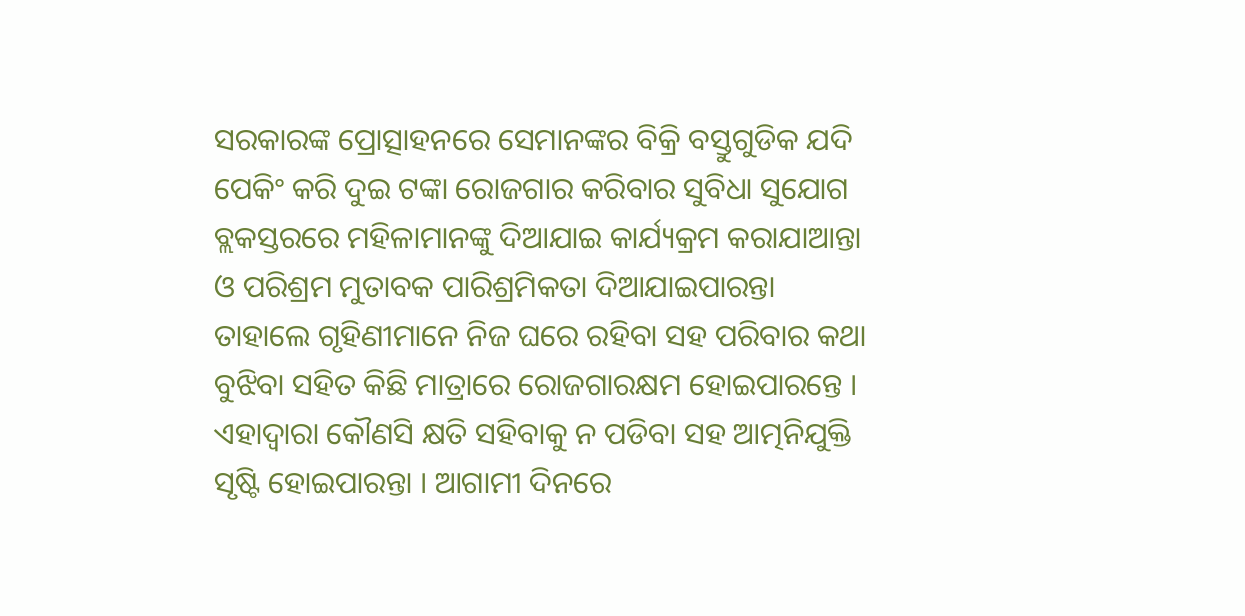ସରକାରଙ୍କ ପ୍ରୋତ୍ସାହନରେ ସେମାନଙ୍କର ବିକ୍ରି ବସ୍ତୁଗୁଡିକ ଯଦି ପେକିଂ କରି ଦୁଇ ଟଙ୍କା ରୋଜଗାର କରିବାର ସୁବିଧା ସୁଯୋଗ ବ୍ଲକସ୍ତରରେ ମହିଳାମାନଙ୍କୁ ଦିଆଯାଇ କାର୍ଯ୍ୟକ୍ରମ କରାଯାଆନ୍ତା ଓ ପରିଶ୍ରମ ମୁତାବକ ପାରିଶ୍ରମିକତା ଦିଆଯାଇପାରନ୍ତା ତାହାଲେ ଗୃହିଣୀମାନେ ନିଜ ଘରେ ରହିବା ସହ ପରିବାର କଥା ବୁଝିବା ସହିତ କିଛି ମାତ୍ରାରେ ରୋଜଗାରକ୍ଷମ ହୋଇପାରନ୍ତେ । ଏହାଦ୍ୱାରା କୌଣସି କ୍ଷତି ସହିବାକୁ ନ ପଡିବା ସହ ଆତ୍ମନିଯୁକ୍ତି ସୃଷ୍ଟି ହୋଇପାରନ୍ତା । ଆଗାମୀ ଦିନରେ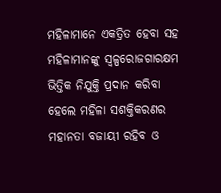ମହିଳାମାନେ ଏକତ୍ରିତ ହେବା ସହ ମହିଳାମାନଙ୍କୁ ସ୍ୱଳ୍ପରୋଜଗାରକ୍ଷମ ଭିତ୍ତିକ ନିଯୁକ୍ତି ପ୍ରଦାନ କରିବା ହେଲେ ମହିଳା ସଶକ୍ତିକରଣର ମହାନତା ବଜାୟୀ ରହିବ ଓ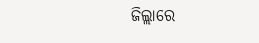ଜିଲ୍ଲାରେ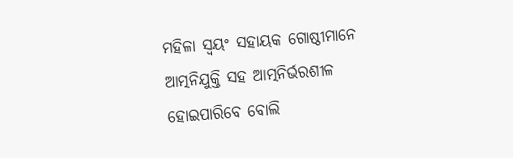ମହିଳା ସ୍ୱୟଂ ସହାୟକ ଗୋଷ୍ଠୀମାନେ ଆତ୍ମନିଯୁକ୍ତି ସହ ଆତ୍ମନିର୍ଭରଶୀଳ ହୋଇପାରିବେ ବୋଲି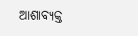ଆଶାବ୍ୟକ୍ତ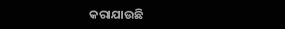କରାଯାଉଛି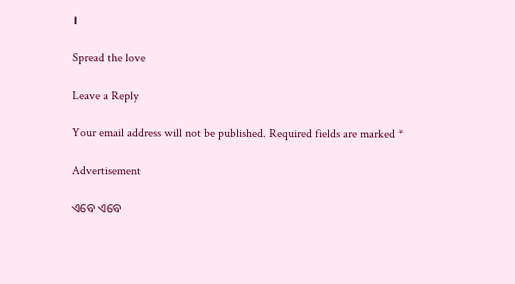।

Spread the love

Leave a Reply

Your email address will not be published. Required fields are marked *

Advertisement

ଏବେ ଏବେ